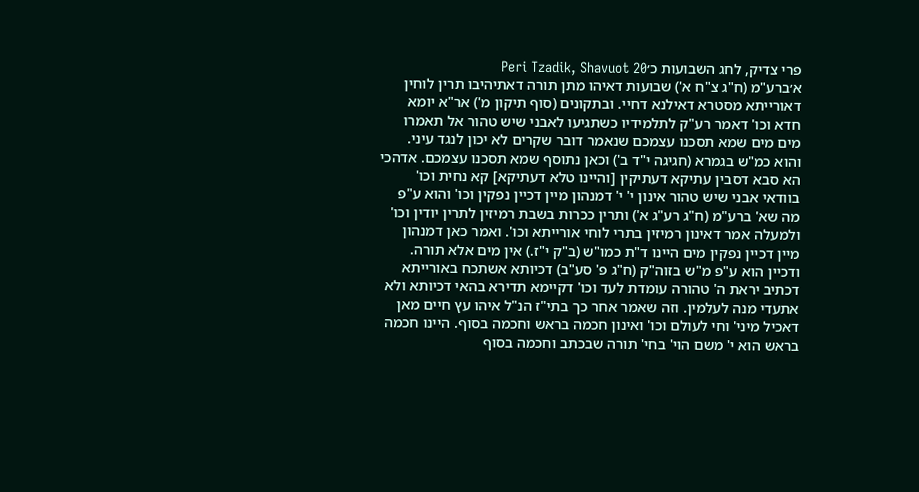פרי צדיק, לחג השבועות כ׳Peri Tzadik, Shavuot 20
א׳ברע"מ (ח"ג צ"ח א') שבועות דאיהו מתן תורה דאתיהיבו תרין לוחין דאורייתא מסטרא דאילנא דחיי. ובתקונים (סוף תיקון מ') אר"א יומא חדא וכו' דאמר רע"ק לתלמידיו כשתגיעו לאבני שיש טהור אל תאמרו מים מים שמא תסכנו עצמכם שנאמר דובר שקרים לא יכון לנגד עיני. והוא כמ"ש בגמרא (חגיגה י"ד ב') וכאן נתוסף שמא תסכנו עצמכם. אדהכי הא סבא דסבין עתיקא דעתיקין [והיינו טלא דעתיקא] קא נחית וכו' בוודאי אבני שיש טהור אינון י' י' דמנהון מיין דכיין נפקין וכו' והוא ע"פ מה שא' ברע"מ (ח"ג רע"ג א') ותרין ככרות בשבת רמיזין לתרין יודין וכו' ולמעלה אמר דאינון רמיזין בתרי לוחי אורייתא וכו'. ואמר כאן דמנהון מיין דכיין נפקין מים היינו ד"ת כמו"ש (ב"ק י"ז.) אין מים אלא תורה. ודכיין הוא ע"פ מ"ש בזוה"ק (ח"ג פ' סע"ב) דכיותא אשתכח באורייתא דכתיב יראת ה' טהורה עומדת לעד וכו' דקיימא תדירא בהאי דכיותא ולא אתעדי מנה לעלמין. וזה שאמר אחר כך בתי"ז הנ"ל איהו עץ חיים מאן דאכיל מיני' וחי לעולם וכו' ואינון חכמה בראש וחכמה בסוף. היינו חכמה בראש הוא י' משם הוי' בחי' תורה שבכתב וחכמה בסוף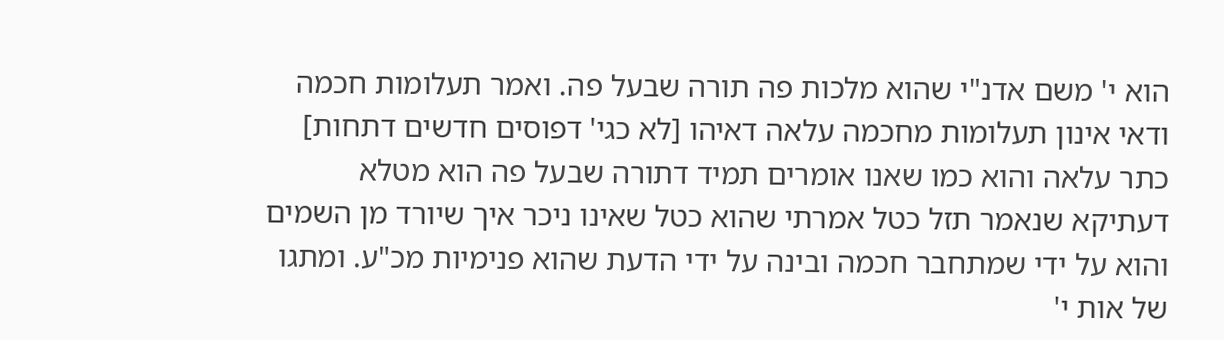הוא י' משם אדנ"י שהוא מלכות פה תורה שבעל פה. ואמר תעלומות חכמה ודאי אינון תעלומות מחכמה עלאה דאיהו [לא כגי' דפוסים חדשים דתחות] כתר עלאה והוא כמו שאנו אומרים תמיד דתורה שבעל פה הוא מטלא דעתיקא שנאמר תזל כטל אמרתי שהוא כטל שאינו ניכר איך שיורד מן השמים והוא על ידי שמתחבר חכמה ובינה על ידי הדעת שהוא פנימיות מכ"ע. ומתגו של אות י'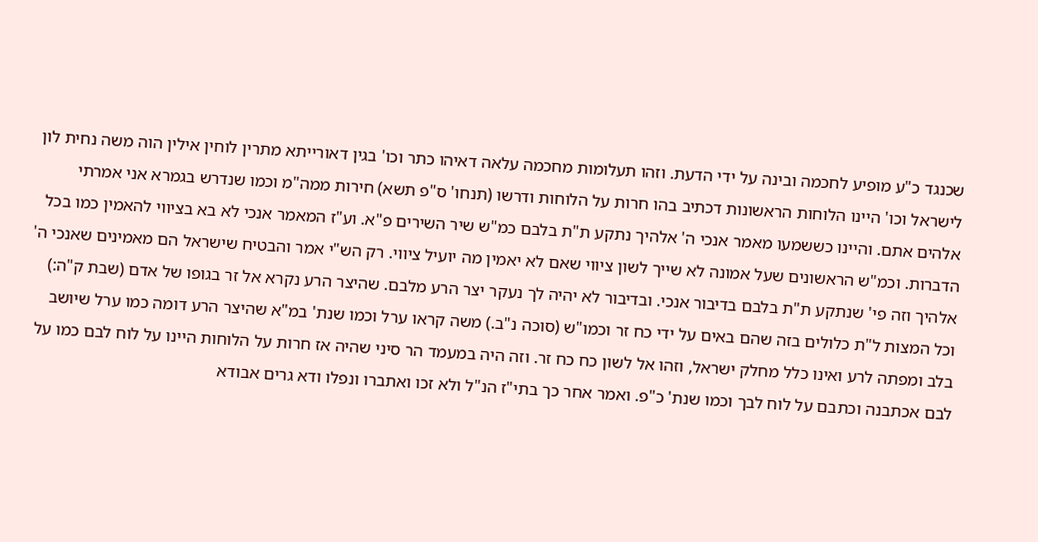שכנגד כ"ע מופיע לחכמה ובינה על ידי הדעת. וזהו תעלומות מחכמה עלאה דאיהו כתר וכו' בגין דאורייתא מתרין לוחין אילין הוה משה נחית לון לישראל וכו' היינו הלוחות הראשונות דכתיב בהו חרות על הלוחות ודרשו (תנחו' ס"פ תשא) חירות ממה"מ וכמו שנדרש בגמרא אני אמרתי אלהים אתם. והיינו כששמעו מאמר אנכי ה' אלהיך נתקע ת"ת בלבם כמ"ש שיר השירים פ"א. וע"ז המאמר אנכי לא בא בציווי להאמין כמו בכל הדברות. וכמ"ש הראשונים שעל אמונה לא שייך לשון ציווי שאם לא יאמין מה יועיל ציווי. רק הש"י אמר והבטיח שישראל הם מאמינים שאנכי ה' אלהיך וזה פי' שנתקע ת"ת בלבם בדיבור אנכי. ובדיבור לא יהיה לך נעקר יצר הרע מלבם. שהיצר הרע נקרא אל זר בגופו של אדם (שבת ק"ה:) וכל המצות ל"ת כלולים בזה שהם באים על ידי כח זר וכמו"ש (סוכה נ"ב.) משה קראו ערל וכמו שנת' במ"א שהיצר הרע דומה כמו ערל שיושב בלב ומפתה לרע ואינו כלל מחלק ישראל, וזהו אל לשון כח כח זר. וזה היה במעמד הר סיני שהיה אז חרות על הלוחות היינו על לוח לבם כמו על לבם אכתבנה וכתבם על לוח לבך וכמו שנת' כ"פ. ואמר אחר כך בתי"ז הנ"ל ולא זכו ואתברו ונפלו ודא גרים אבודא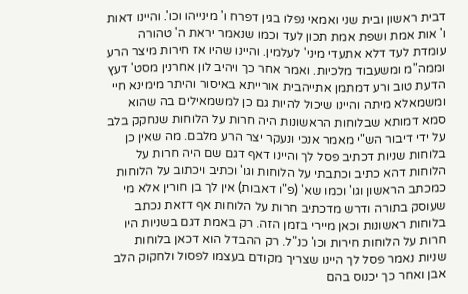דבית ראשון ובית שני ואמאי נפלו בגין דפרח ו' מינייהו וכו'. והיינו דאות ו' אות אמת ושפת אמת תכון לעד וכמו שנאמר יראת ה' טהורה עומדת לעד דלא אתעדי מיני' לעלמין. והיינו שהיו אז חירות מיצר הרע וממה"מ ומשעבוד מלכיות. ואמר אחר כך ויהיב לון אחרנין מסט' דעץ הדעת טוב ורע דמתמן אתייהבית אורייתא באיסור והיתר מימינא חיי ומשמאלא מיתה והיינו שיכול להיות גם כן למשמאילים בה שהוא סמא דמותא שבלוחות הראשונות היה חרות על הלוחות שנחקק בלב על ידי דיבור הש"י מאמר אנכי ונעקר יצר הרע מלבם. מה שאין כן בלוחות שניות דכתיב פסל לך והיינו דאף דגם שם היה חרות על הלוחות דהא כתיב וכתבתי על הלוחות וגו' וכתיב ויכתוב על הלוחות כמכתב הראשון וגו' וכמו שא' (פ"ו דאבות) אין לך בן חורין אלא מי שעוסק בתורה ודרש מדכתיב חרות על הלוחות אף דזאת נכתב בלוחות ראשונות וכאן מיירי בזמן הזה. רק באמת דגם בשניות היו חרות על הלוחות חירות וכו' כנ"ל. רק ההבדל הוא דכאן בלוחות שניות נאמר פסל לך היינו שצריך מקודם בעצמו לפסול ולחקוק הלב אבן ואחר כך יכנוס בהם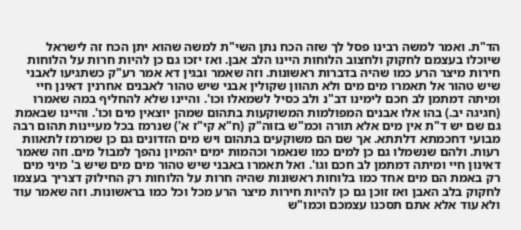הד"ת. ואמר למשה רבינו פסל לך שזה הכח נתן השי"ת למשה שהוא יתן הכח זה לישראל שיוכלו בעצמם לחקוק ולחצוב הלוחות היינו הלב אבן. ואז יזכו גם כן להיות חרות על הלוחות חירות מיצר הרע כמו שהיה בדברות ראשונות. וזה שאמר ובגין דא אמר רע"ק כשתגיעו לאבני שיש טהור אל תאמרו מים מים ולא תהוון שקולין אבני שיש טהור לאבנים אחרנין דאינן חיי ומיתה דמתמן לב חכם לימינו דב"נ ולב כסיל לשמאלו וכו'. והיינו שלא להחליף במה שאמרו (חגיגה יב.) בהו אלו אבנים המפולמות המשוקעות בתהום שמהן יוצאין מים וכו'. והיינו שבאמת גם שם יש ד"ת אין מים אלא תורה וכמ"ש בזוה"ק (ח"א קי"ז א') שנרמז בכל מעיינות תהום רבה מבועי דחכמתא דלתתא. אך שם הם משוקעים בתהום ויש מים הזדונים גם כן שמרמז לתאוות רעות. ולהם שנשמלו גם כן למים כמו שנאמר וכהמות ימים יהמיון נהפך למבול מים. וזה שאמר דאינון חיי ומיתה דמתמן לב חכם וגו'. ואל תאמרו באבני שיש טהור מים מים שיש ב' מיני מים רק באמת הם מים אחד כמו בלוחות ראשונות שהיה חרות על הלוחות רק החילוק דצריך בעצמו לחקוק בלב האבן ואז זוכן גם כן להיות חירות מיצר הרע מכל וכל כמו בראשונות. וזה שאמר עוד ולא עוד אלא אתם תסכנו עצמכם וכמו"ש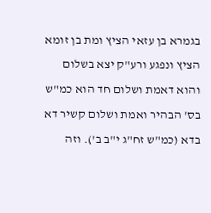בגמרא בן עזאי הציץ ומת בן זומא הציץ ונפגע ורע"ק יצא בשלום והוא דאמת ושלום חד הוא כמ"ש בס' הבהיר ואמת ושלום קשיר דא בדא (כמ"ש זח"ג י"ב ב'). וזה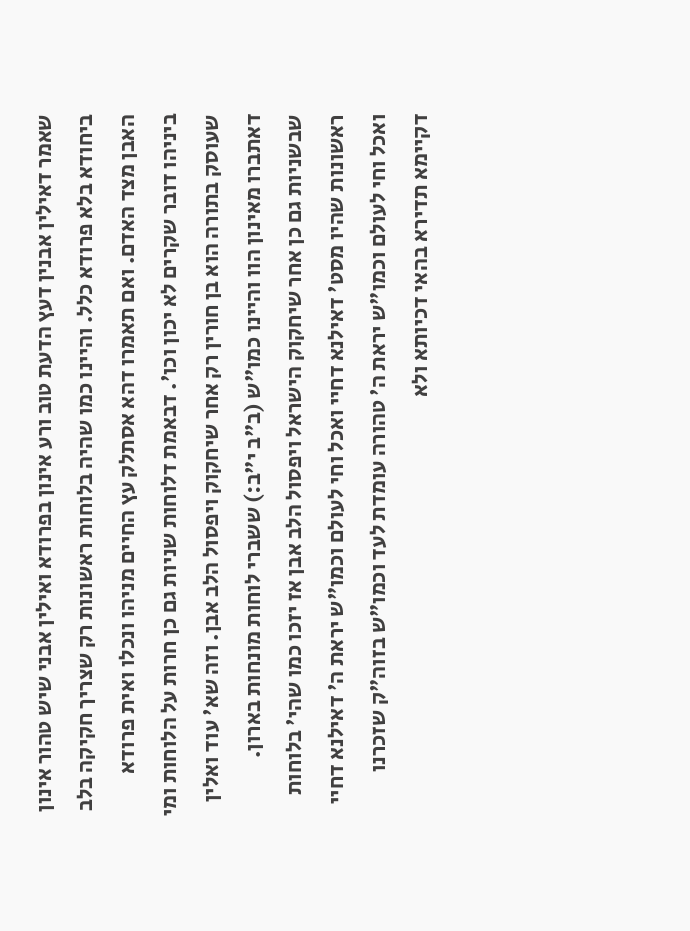שאמר דאילין אבנין דעץ הדעת טוב ורע אינון בפרודא ואילין אבני שיש טהור אינון ביחודא בלא פרודא כלל. והיינו כמו שהיה בלוחות ראשונות רק שצריך חקיקה בלב האבן מצד האדם. ואם תאמרו דהא אסתלק עץ החיים מניהו ונכלו ואית פרודא ביניהו דובר שקרים לא יכון וכו'. דבאמת דלוחות שניות גם כן חרות על הלוחות ומי שעוסק בתורה הוא בן חורין רק אחר שיחקוק ויפסול הלב אבן. וזה שא' עוד ואלין דאתברו מאינון הוו והיינו כמו"ש (ב"ב י"ב:) ששברי לוחות מונחות בארון. שבשניות גם כן אחר שיחקוק הישראל ויפסול הלב אבן אז יזכו כמו שהי' בלוחות ראשונות שהיו מסט' דאילנא דחיי ואכל וחי לעולם וכמו"ש יראת ה' דאילנא דחיי ואכל וחי לעולם וכמו"ש יראת ה' טהורה עומדת לעד וכמו"ש בזוה"ק שזכרנו דקיימא תדירא בהאי דכיותא ולא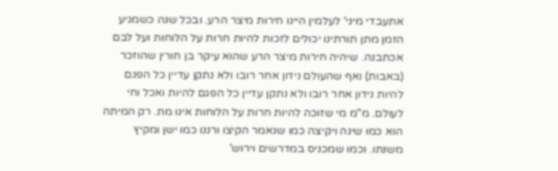אתעבדי מיני' לעלמין היינו חירות מיצר הרע. ובכל שנה כשמגיע הזמן מתן תורתינו יכולים לזכות להיות חרות על הלוחות ועל לבם אכתבנה. שיהיה חירות מיצר הרע שהוא עיקר בן חורין שהוזכר (באבות) ואף שהעולם נידון אחר רובו ולא נתקן עדיין כל הפגם להיות נידון אחר רובו ולא נתקן עדיין כל הפגם להיות ואכל וחי לעולם. מ"מ מי שזוכה להיות חרות על הלוחות אינו מת. רק המיתה הוא כמו שינה ויקיצה כמו שנאמר הקיצו ורננו כמו ישן ומקיץ משנתו. וכמו שמכניס במדרשים וירוש'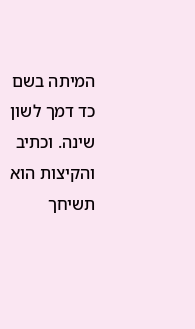המיתה בשם כד דמך לשון שינה. וכתיב והקיצות הוא תשיחך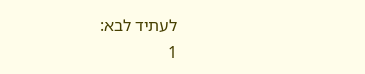לעתיד לבא:
1